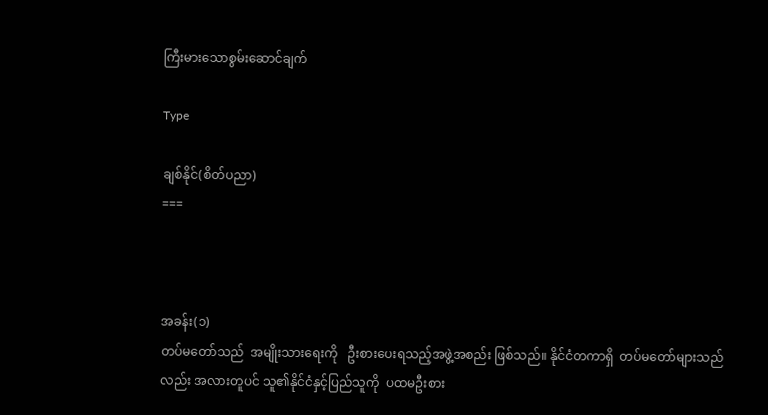ကြီးမားသောစွမ်းဆောင်ချက်

Type

ချစ်နိုင်(စိတ်ပညာ)
===



အခန်း(၁)
တပ်မတော်သည်  အမျိုးသားရေးကို   ဦးစားပေးရသည့်အဖွဲ့အစည်း ဖြစ်သည်။ နိုင်ငံတကာရှိ  တပ်မတော်များသည်လည်း အလားတူပင် သူ၏နိုင်ငံနှင့်ပြည်သူကို  ပထမဦးစား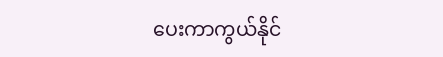ပေးကာကွယ်နိုင်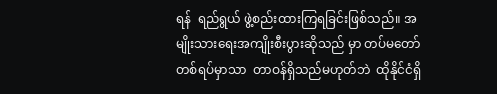ရန်  ရည်ရွယ် ဖွဲ့စည်းထားကြရခြင်းဖြစ်သည်။ အမျိုးသားရေးအကျိုးစီးပွားဆိုသည် မှာ တပ်မတော်တစ်ရပ်မှာသာ  တာဝန်ရှိသည်မဟုတ်ဘဲ  ထိုနိုင်ငံရှိ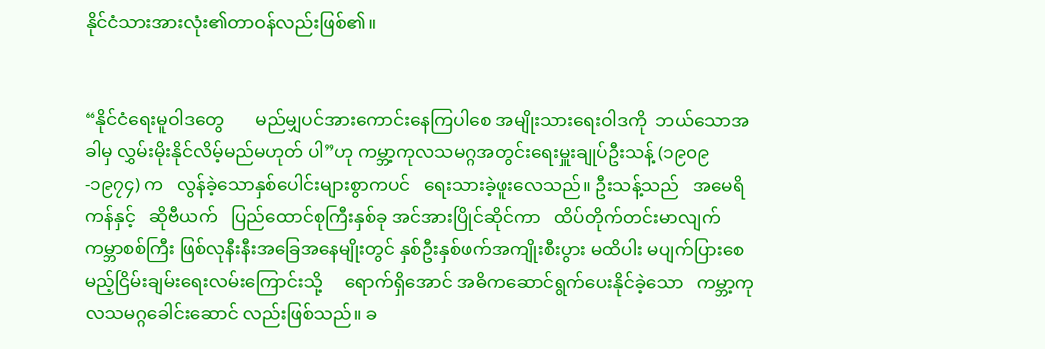နိုင်ငံသားအားလုံး၏တာဝန်လည်းဖြစ်၏။


“နိုင်ငံရေးမူဝါဒတွေ       မည်မျှပင်အားကောင်းနေကြပါစေ အမျိုးသားရေးဝါဒကို  ဘယ်သောအခါမှ လွှမ်းမိုးနိုင်လိမ့်မည်မဟုတ် ပါ”ဟု ကမ္ဘာ့ကုလသမဂ္ဂအတွင်းရေးမှူးချုပ်ဦးသန့် (၁၉၀၉-၁၉၇၄) က   လွန်ခဲ့သောနှစ်ပေါင်းများစွာကပင်   ရေးသားခဲ့ဖူးလေသည်။ ဦးသန့်သည်   အမေရိကန်နှင့်   ဆိုဗီယက်   ပြည်ထောင်စုကြီးနှစ်ခု အင်အားပြိုင်ဆိုင်ကာ   ထိပ်တိုက်တင်းမာလျက်    ကမ္ဘာစစ်ကြီး ဖြစ်လုနီးနီးအခြေအနေမျိုးတွင် နှစ်ဦးနှစ်ဖက်အကျိုးစီးပွား မထိပါး မပျက်ပြားစေမည့်ငြိမ်းချမ်းရေးလမ်းကြောင်းသို့     ရောက်ရှိအောင် အဓိကဆောင်ရွက်ပေးနိုင်ခဲ့သော   ကမ္ဘာ့ကုလသမဂ္ဂခေါင်းဆောင် လည်းဖြစ်သည်။ ခ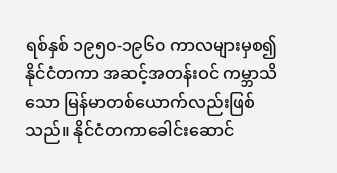ရစ်နှစ် ၁၉၅၀-၁၉၆၀ ကာလများမှစ၍ နိုင်ငံတကာ အဆင့်အတန်းဝင် ကမ္ဘာသိသော မြန်မာတစ်ယောက်လည်းဖြစ်သည်။ နိုင်ငံတကာခေါင်းဆောင်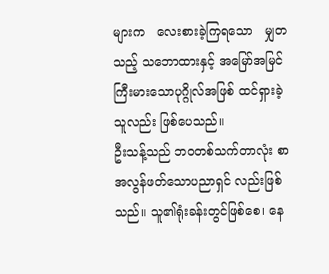များက   လေးစားခဲ့ကြရသော   မျှတသည့် သဘောထားနှင့် အမြော်အမြင်ကြီးမားသောပုဂ္ဂိုလ်အဖြစ် ထင်ရှားခဲ့ သူလည်း ဖြစ်ပေသည်။
ဦးသန့်သည် ဘဝတစ်သက်တာလုံး စာအလွန်ဖတ်သောပညာရှင် လည်းဖြစ်သည်။ သူ၏ရုံးခန်းတွင်ဖြစ်စေ၊ နေ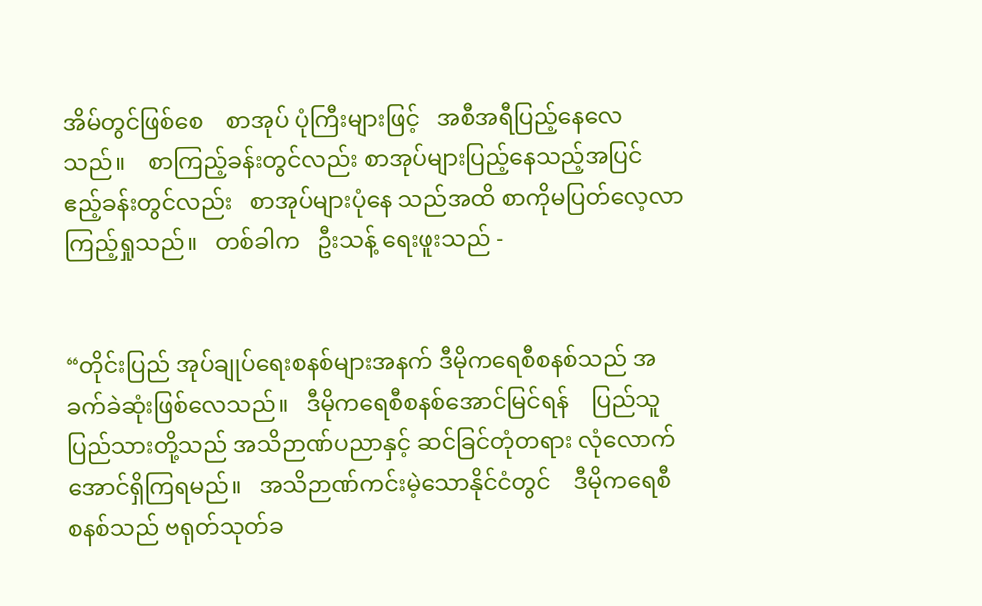အိမ်တွင်ဖြစ်စေ    စာအုပ် ပုံကြီးများဖြင့်   အစီအရီပြည့်နေလေသည်။    စာကြည့်ခန်းတွင်လည်း စာအုပ်များပြည့်နေသည့်အပြင်  ဧည့်ခန်းတွင်လည်း   စာအုပ်များပုံနေ သည်အထိ စာကိုမပြတ်လေ့လာကြည့်ရှုသည်။   တစ်ခါက   ဦးသန့် ရေးဖူးသည် -


“တိုင်းပြည် အုပ်ချုပ်ရေးစနစ်များအနက် ဒီမိုကရေစီစနစ်သည် အခက်ခဲဆုံးဖြစ်လေသည်။   ဒီမိုကရေစီစနစ်အောင်မြင်ရန်    ပြည်သူ ပြည်သားတို့သည် အသိဉာဏ်ပညာနှင့် ဆင်ခြင်တုံတရား လုံလောက် အောင်ရှိကြရမည်။   အသိဉာဏ်ကင်းမဲ့သောနိုင်ငံတွင်    ဒီမိုကရေစီ စနစ်သည် ဗရုတ်သုတ်ခ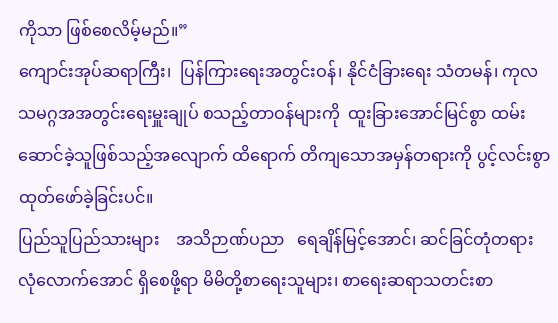ကိုသာ ဖြစ်စေလိမ့်မည်။”
ကျောင်းအုပ်ဆရာကြီး၊  ပြန်ကြားရေးအတွင်းဝန်၊ နိုင်ငံခြားရေး သံတမန်၊ ကုလသမဂ္ဂအအတွင်းရေးမှူးချုပ် စသည့်တာဝန်များကို  ထူးခြားအောင်မြင်စွာ ထမ်းဆောင်ခဲ့သူဖြစ်သည့်အလျောက် ထိရောက် တိကျသောအမှန်တရားကို ပွင့်လင်းစွာထုတ်ဖော်ခဲ့ခြင်းပင်။
ပြည်သူပြည်သားများ    အသိဉာဏ်ပညာ   ရေချိန်မြင့်အောင်၊ ဆင်ခြင်တုံတရားလုံလောက်အောင် ရှိစေဖို့ရာ မိမိတို့စာရေးသူများ၊ စာရေးဆရာသတင်းစာ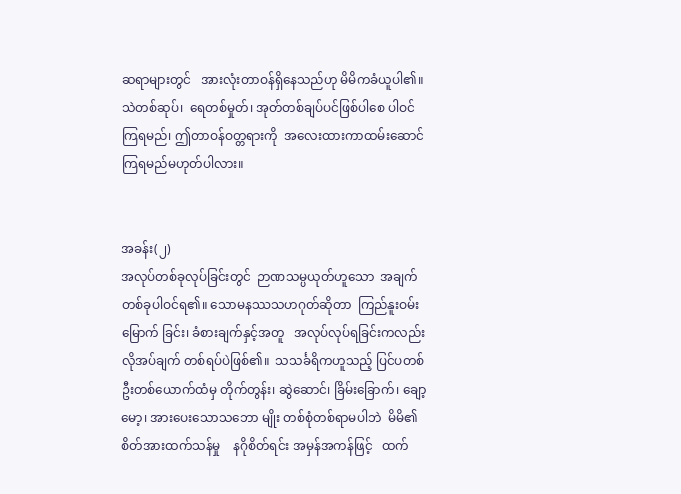ဆရာများတွင်   အားလုံးတာဝန်ရှိနေသည်ဟု မိမိကခံယူပါ၏။ သဲတစ်ဆုပ်၊  ရေတစ်မှုတ်၊ အုတ်တစ်ချပ်ပင်ဖြစ်ပါစေ ပါဝင်ကြရမည်၊ ဤတာဝန်ဝတ္တရားကို  အလေးထားကာထမ်းဆောင် ကြရမည်မဟုတ်ပါလား။


အခန်း(၂)
အလုပ်တစ်ခုလုပ်ခြင်းတွင်  ဉာဏသမ္ပယုတ်ဟူသော  အချက် တစ်ခုပါဝင်ရ၏။ သောမနဿသဟဂုတ်ဆိုတာ  ကြည်နူးဝမ်းမြောက် ခြင်း၊ ခံစားချက်နှင့်အတူ   အလုပ်လုပ်ရခြင်းကလည်း   လိုအပ်ချက် တစ်ရပ်ပဲဖြစ်၏။  သသင်္ခရိကဟူသည့် ပြင်ပတစ်ဦးတစ်ယောက်ထံမှ တိုက်တွန်း၊ ဆွဲဆောင်၊ ခြိမ်းခြောက်၊ ချော့မော့၊ အားပေးသောသဘော မျိုး တစ်စုံတစ်ရာမပါဘဲ  မိမိ၏စိတ်အားထက်သန်မှု    နဂိုစိတ်ရင်း အမှန်အကန်ဖြင့်   ထက်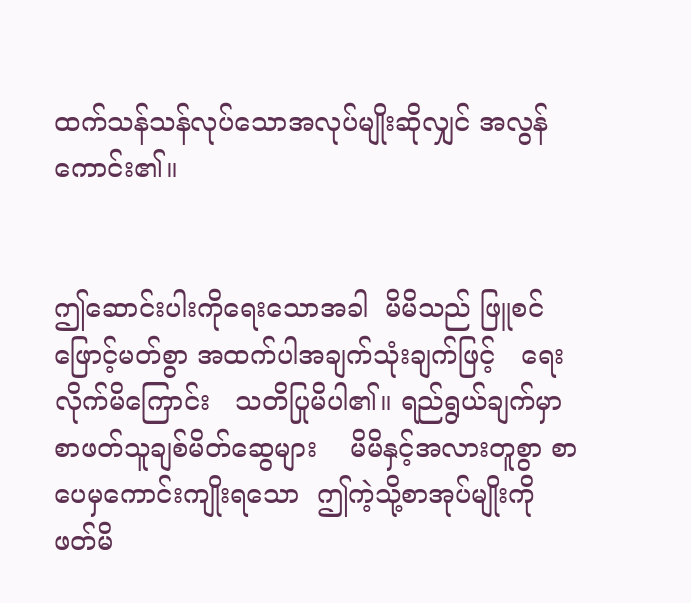ထက်သန်သန်လုပ်သောအလုပ်မျိုးဆိုလျှင် အလွန်ကောင်း၏။


ဤဆောင်းပါးကိုရေးသောအခါ  မိမိသည် ဖြူစင်ဖြောင့်မတ်စွာ အထက်ပါအချက်သုံးချက်ဖြင့်   ရေးလိုက်မိကြောင်း   သတိပြုမိပါ၏။ ရည်ရွယ်ချက်မှာ   စာဖတ်သူချစ်မိတ်ဆွေများ    မိမိနှင့်အလားတူစွာ စာပေမှကောင်းကျိုးရသော  ဤကဲ့သို့စာအုပ်မျိုးကို   ဖတ်မိ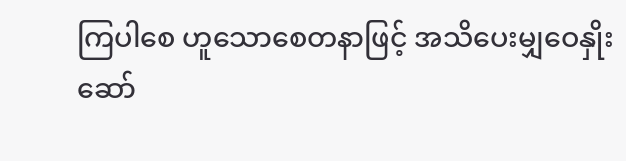ကြပါစေ ဟူသောစေတနာဖြင့် အသိပေးမျှဝေနှိုးဆော်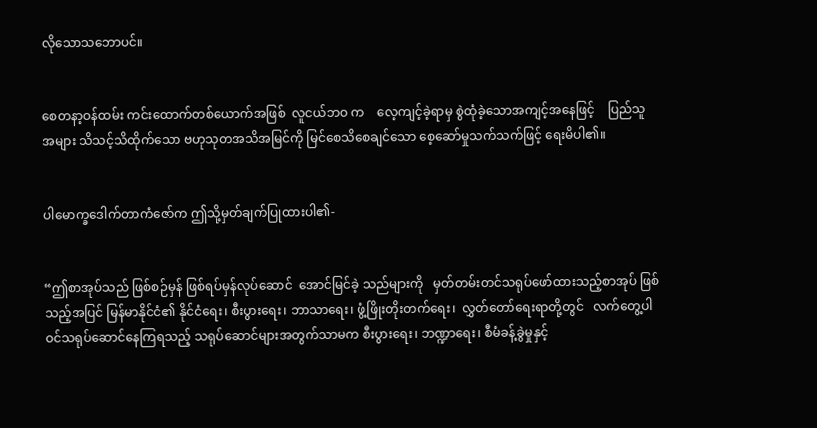လိုသောသဘောပင်။


စေတနာ့ဝန်ထမ်း ကင်းထောက်တစ်ယောက်အဖြစ်  လူငယ်ဘဝ က    လေ့ကျင့်ခဲ့ရာမှ စွဲထုံခဲ့သောအကျင့်အနေဖြင့်    ပြည်သူအများ သိသင့်သိထိုက်သော ဗဟုသုတအသိအမြင်ကို မြင်စေသိစေချင်သော စေ့ဆော်မှုသက်သက်ဖြင့် ရေးမိပါ၏။


ပါမောက္ခဒေါက်တာကံဇော်က ဤသို့မှတ်ချက်ပြုထားပါ၏-


“ဤစာအုပ်သည် ဖြစ်စဉ်မှန် ဖြစ်ရပ်မှန်လုပ်ဆောင်  အောင်မြင်ခဲ့ သည်များကို   မှတ်တမ်းတင်သရုပ်ဖော်ထားသည့်စာအုပ် ဖြစ်သည့်အပြင် မြန်မာနိုင်ငံ၏ နိုင်ငံရေး၊ စီးပွားရေး၊ ဘာသာရေး၊ ဖွံ့ဖြိုးတိုးတက်ရေး၊  လွှတ်တော်ရေးရာတို့တွင်   လက်တွေ့ပါဝင်သရုပ်ဆောင်နေကြရသည့် သရုပ်ဆောင်များအတွက်သာမက စီးပွားရေး၊ ဘဏ္ဍာရေး၊ စီမံခန့်ခွဲမှုနှင့်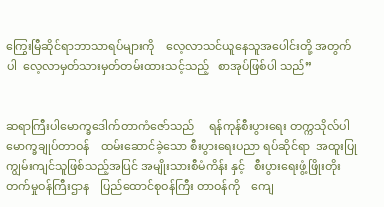ကြွေးမြီဆိုင်ရာဘာသာရပ်များကို    လေ့လာသင်ယူနေသူအပေါင်းတို့ အတွက်ပါ  လေ့လာမှတ်သားမှတ်တမ်းထားသင့်သည့်   စာအုပ်ဖြစ်ပါ သည်”


ဆရာကြီးပါမောက္ခဒေါက်တာကံဇော်သည်     ရန်ကုန်စီးပွားရေး တက္ကသိုလ်ပါမောက္ခချုပ်တာဝန်    ထမ်းဆောင်ခဲ့သော စီးပွားရေးပညာ ရပ်ဆိုင်ရာ  အထူးပြုကျွမ်းကျင်သူဖြစ်သည့်အပြင် အမျိုးသားစီမံကိန်း နှင့်   စီးပွားရေးဖွံ့ဖြိုးတိုးတက်မှုဝန်ကြီးဌာန    ပြည်ထောင်စုဝန်ကြီး တာဝန်ကို    ကျေ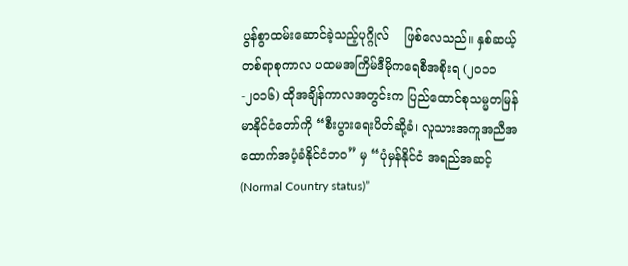ပွန်စွာထမ်းဆောင်ခဲ့သည့်ပုဂ္ဂိုလ်    ဖြစ်လေသည်။ နှစ်ဆယ့်တစ်ရာစုကာလ ပထမအကြိမ်ဒီမိုကရေစီအစိုးရ (၂၀၁၁-၂၀၁၆) ထိုအချိန်ကာလအတွင်းက ပြည်ထောင်စုသမ္မတမြန်မာနိုင်ငံတော်ကို “စီးပွားရေးပိတ်ဆို့ခံ၊ လူသားအကူအညီအထောက်အပံ့ခံနိုင်ငံဘဝ” မှ “ပုံမှန်နိုင်ငံ အရည်အဆင့်(Normal Country status)”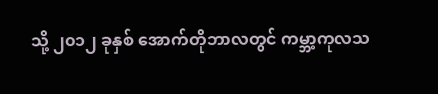သို့ ၂၀၁၂ ခုနှစ် အောက်တိုဘာလတွင် ကမ္ဘာ့ကုလသ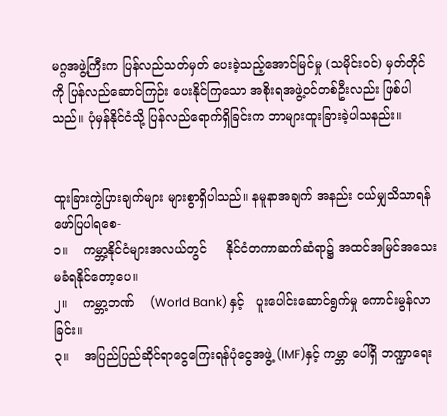မဂ္ဂအဖွဲ့ကြီးက ပြန်လည်သတ်မှတ် ပေးခဲ့သည့်အောင်မြင်မှု (သမိုင်းဝင်) မှတ်တိုင်ကို ပြန်လည်ဆောင်ကြဉ်း ပေးနိုင်ကြသော အစိုးရအဖွဲ့ဝင်တစ်ဦးလည်း ဖြစ်ပါသည်။ ပုံမှန်နိုင်ငံသို့ ပြန်လည်ရောက်ရှိခြင်းက ဘာများထူးခြားခဲ့ပါသနည်း။


ထူးခြားကွဲပြားချက်များ များစွာရှိပါသည်။ နမူနာအချက် အနည်း ငယ်မျှသိသာရန် ဖော်ပြပါရစေ-
၁။    ကမ္ဘာ့နိုင်ငံများအလယ်တွင်     နိုင်ငံတကာဆက်ဆံရာ၌ အထင်အမြင်အသေးမခံရနိုင်တော့ပေ။
၂။    ကမ္ဘာ့ဘဏ်    (World Bank) နှင့်   ပူးပေါင်းဆောင်ရွက်မှု ကောင်းမွန်လာခြင်း။
၃။    အပြည်ပြည်ဆိုင်ရာငွေကြေးရန်ပုံငွေအဖွဲ့ (IMF)နှင့် ကမ္ဘာ ပေါ်ရှိ ဘဏ္ဍာရေး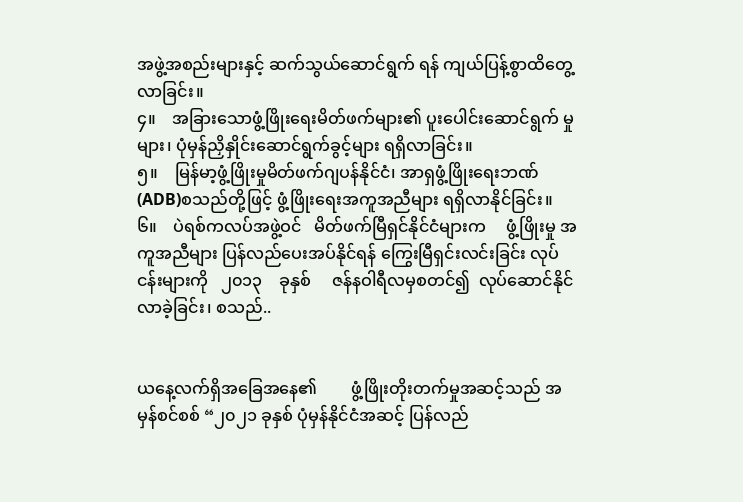အဖွဲ့အစည်းများနှင့် ဆက်သွယ်ဆောင်ရွက် ရန် ကျယ်ပြန့်စွာထိတွေ့လာခြင်း။
၄။    အခြားသောဖွံ့ဖြိုးရေးမိတ်ဖက်များ၏ ပူးပေါင်းဆောင်ရွက် မှုများ၊ ပုံမှန်ညှိနှိုင်းဆောင်ရွက်ခွင့်များ ရရှိလာခြင်း။
၅။    မြန်မာ့ဖွံ့ဖြိုးမှုမိတ်ဖက်ဂျပန်နိုင်ငံ၊ အာရှဖွံ့ဖြိုးရေးဘဏ်(ADB)စသည်တို့ဖြင့် ဖွံ့ဖြိုးရေးအကူအညီများ ရရှိလာနိုင်ခြင်း။
၆။    ပဲရစ်ကလပ်အဖွဲ့ဝင်   မိတ်ဖက်မြီရှင်နိုင်ငံများက     ဖွံ့ဖြိုးမှု အကူအညီများ ပြန်လည်ပေးအပ်နိုင်ရန် ကြွေးမြီရှင်းလင်းခြင်း လုပ်ငန်းများကို   ၂၀၁၃    ခုနှစ်     ဇန်နဝါရီလမှစတင်၍  လုပ်ဆောင်နိုင်လာခဲ့ခြင်း၊ စသည်..


ယနေ့လက်ရှိအခြေအနေ၏        ဖွံ့ဖြိုးတိုးတက်မှုအဆင့်သည် အမှန်စင်စစ် “၂၀၂၁ ခုနှစ် ပုံမှန်နိုင်ငံအဆင့် ပြန်လည်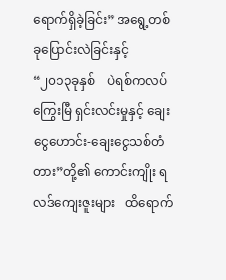ရောက်ရှိခဲ့ခြင်း” အရွေ့တစ်ခုပြောင်းလဲခြင်းနှင့်   “၂၀၁၃ခုနှစ်    ပဲရစ်ကလပ်  ကြွေးမြီ ရှင်းလင်းမှုနှင့် ချေးငွေဟောင်း-ချေးငွေသစ်တံတား”တို့၏ ကောင်းကျိုး ရလဒ်ကျေးဇူးများ   ထိရောက်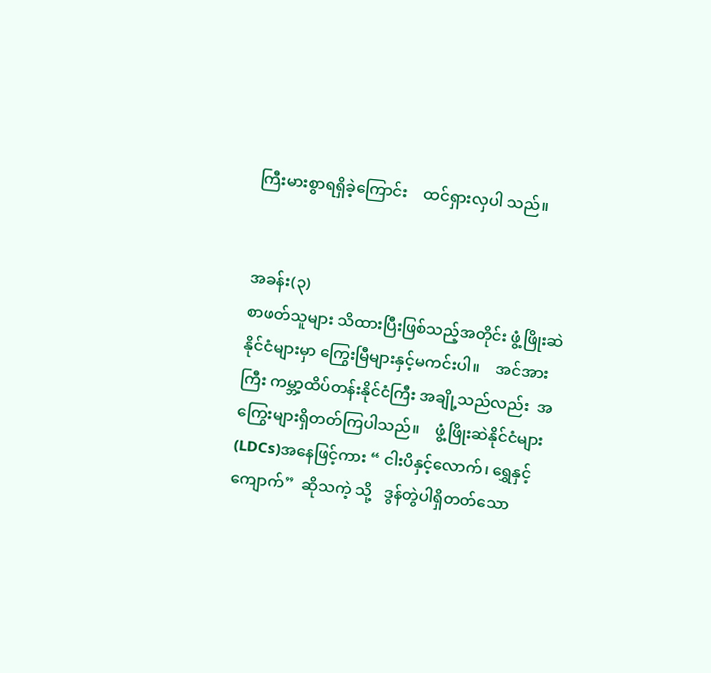ကြီးမားစွာရရှိခဲ့ကြောင်း    ထင်ရှားလှပါ သည်။


အခန်း(၃)
စာဖတ်သူများ သိထားပြီးဖြစ်သည့်အတိုင်း ဖွံ့ဖြိုးဆဲနိုင်ငံများမှာ ကြွေးမြီများနှင့်မကင်းပါ။    အင်အားကြီး ကမ္ဘာ့ထိပ်တန်းနိုင်ငံကြီး အချို့သည်လည်း  အကြွေးများရှိတတ်ကြပါသည်။    ဖွံ့ဖြိုးဆဲနိုင်ငံများ (LDCs)အနေဖြင့်ကား “ ငါးပိနှင့်လောက်၊ ရွှေနှင့် ကျောက်”  ဆိုသကဲ့ သို့   ဒွန်တွဲပါရှိတတ်သော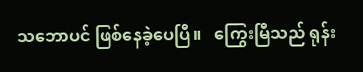သဘောပင် ဖြစ်နေခဲ့ပေပြီ။   ကြွေးမြီသည် ရုန်း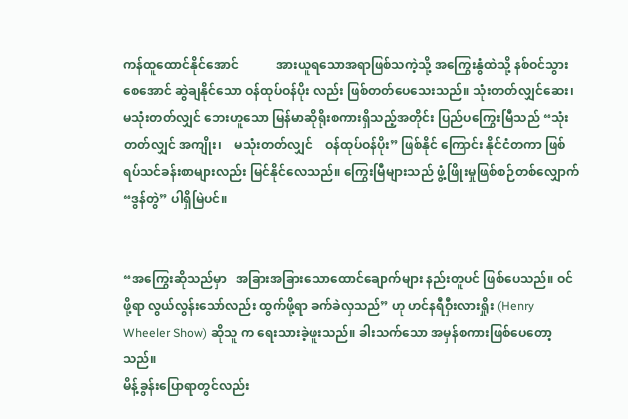ကန်ထူထောင်နိုင်အောင်            အားယူရသောအရာဖြစ်သကဲ့သို့ အကြွေးနွံထဲသို့ နစ်ဝင်သွားစေအောင် ဆွဲချနိုင်သော ဝန်ထုပ်ဝန်ပိုး လည်း ဖြစ်တတ်ပေသေးသည်။ သုံးတတ်လျှင်ဆေး၊  မသုံးတတ်လျှင် ဘေးဟူသော မြန်မာဆိုရိုးစကားရှိသည့်အတိုင်း ပြည်ပကြွေးမြီသည် “သုံးတတ်လျှင် အကျိုး၊    မသုံးတတ်လျှင်    ဝန်ထုပ်ဝန်ပိုး” ဖြစ်နိုင် ကြောင်း နိုင်ငံတကာ ဖြစ်ရပ်သင်ခန်းစာများလည်း မြင်နိုင်လေသည်။ ကြွေးမြီများသည် ဖွံ့ဖြိုးမှုဖြစ်စဉ်တစ်လျှောက် “ဒွန်တွဲ” ပါရှိမြဲပင်။


“အကြွေးဆိုသည်မှာ   အခြားအခြားသောထောင်ချောက်များ နည်းတူပင် ဖြစ်ပေသည်။ ဝင်ဖို့ရာ လွယ်လွန်းသော်လည်း ထွက်ဖို့ရာ ခက်ခဲလှသည်” ဟု ဟင်နရီဝှီးလားရှိုး (Henry Wheeler Show) ဆိုသူ က ရေးသားခဲ့ဖူးသည်။ ခါးသက်သော အမှန်စကားဖြစ်ပေတော့သည်။
မိန့်ခွန်းပြောရာတွင်လည်း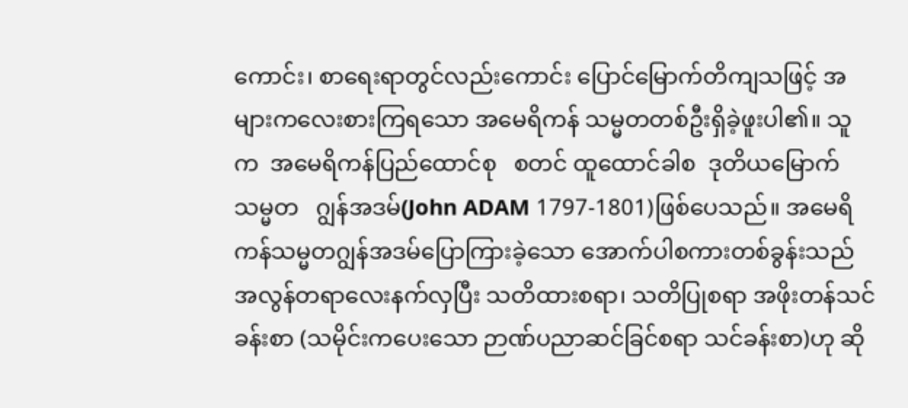ကောင်း၊ စာရေးရာတွင်လည်းကောင်း ပြောင်မြောက်တိကျသဖြင့် အများကလေးစားကြရသော အမေရိကန် သမ္မတတစ်ဦးရှိခဲ့ဖူးပါ၏။ သူက  အမေရိကန်ပြည်ထောင်စု   စတင် ထူထောင်ခါစ  ဒုတိယမြောက်သမ္မတ   ဂျွန်အဒမ်(John ADAM 1797-1801)ဖြစ်ပေသည်။ အမေရိကန်သမ္မတဂျွန်အဒမ်ပြောကြားခဲ့သော အောက်ပါစကားတစ်ခွန်းသည် အလွန်တရာလေးနက်လှပြီး သတိထားစရာ၊ သတိပြုစရာ အဖိုးတန်သင်ခန်းစာ (သမိုင်းကပေးသော ဉာဏ်ပညာဆင်ခြင်စရာ သင်ခန်းစာ)ဟု ဆို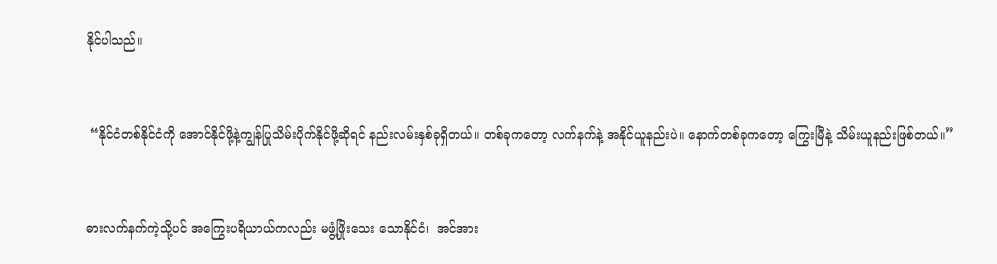နိုင်ပါသည်။


 “နိုင်ငံတစ်နိုင်ငံကို အောင်နိုင်ဖို့နဲ့ကျွန်ပြုသိမ်းပိုက်နိုင်ဖို့ဆိုရင် နည်းလမ်းနှစ်ခုရှိတယ်။ တစ်ခုကတော့ လက်နက်နဲ့ အနိုင်ယူနည်းပဲ။ နောက်တစ်ခုကတော့ ကြွေးမြီနဲ့ သိမ်းယူနည်းဖြစ်တယ်။”


ဓားလက်နက်ကဲ့သို့ပင် အကြွေးပရိယာယ်ကလည်း မဖွံ့ဖြိုးသေး သောနိုင်ငံ၊  အင်အား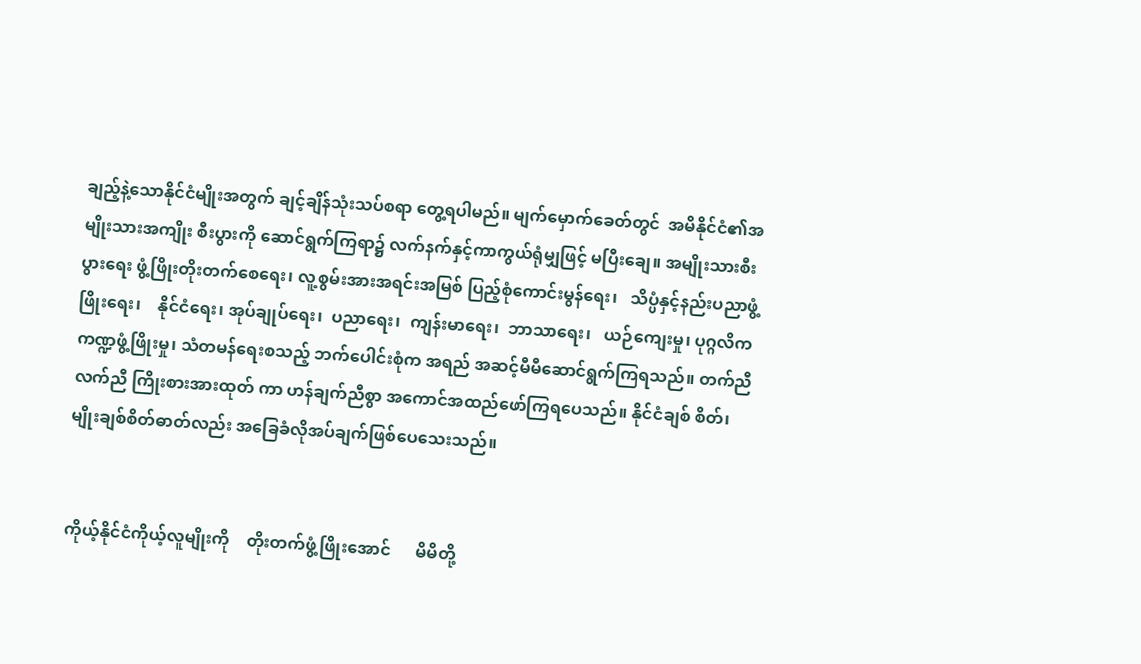ချည့်နဲ့သောနိုင်ငံမျိုးအတွက် ချင့်ချိန်သုံးသပ်စရာ တွေ့ရပါမည်။ မျက်မှောက်ခေတ်တွင်  အမိနိုင်ငံ၏အမျိုးသားအကျိုး စီးပွားကို ဆောင်ရွက်ကြရာ၌ လက်နက်နှင့်ကာကွယ်ရုံမျှဖြင့် မပြီးချေ။ အမျိုးသားစီးပွားရေး ဖွံ့ဖြိုးတိုးတက်စေရေး၊ လူ့စွမ်းအားအရင်းအမြစ် ပြည့်စုံကောင်းမွန်ရေး၊   သိပ္ပံနှင့်နည်းပညာဖွံ့ဖြိုးရေး၊    နိုင်ငံရေး၊ အုပ်ချုပ်ရေး၊  ပညာရေး၊  ကျန်းမာရေး၊  ဘာသာရေး၊   ယဉ်ကျေးမှု၊ ပုဂ္ဂလိကကဏ္ဍဖွံ့ဖြိုးမှု၊ သံတမန်ရေးစသည့် ဘက်ပေါင်းစုံက အရည် အဆင့်မီမီဆောင်ရွက်ကြရသည်။ တက်ညီလက်ညီ ကြိုးစားအားထုတ် ကာ ဟန်ချက်ညီစွာ အကောင်အထည်ဖော်ကြရပေသည်။ နိုင်ငံချစ် စိတ်၊ မျိုးချစ်စိတ်ဓာတ်လည်း အခြေခံလိုအပ်ချက်ဖြစ်ပေသေးသည်။


ကိုယ့်နိုင်ငံကိုယ့်လူမျိုးကို    တိုးတက်ဖွံ့ဖြိုးအောင်      မိမိတို့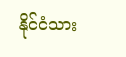နိုင်ငံသား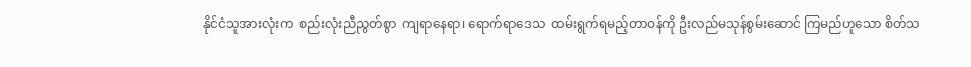နိုင်ငံသူအားလုံးက  စည်းလုံးညီညွတ်စွာ  ကျရာနေရာ၊ ရောက်ရာဒေသ  ထမ်းရွက်ရမည့်တာဝန်ကို ဦးလည်မသုန်စွမ်းဆောင် ကြမည်ဟူသော စိတ်သ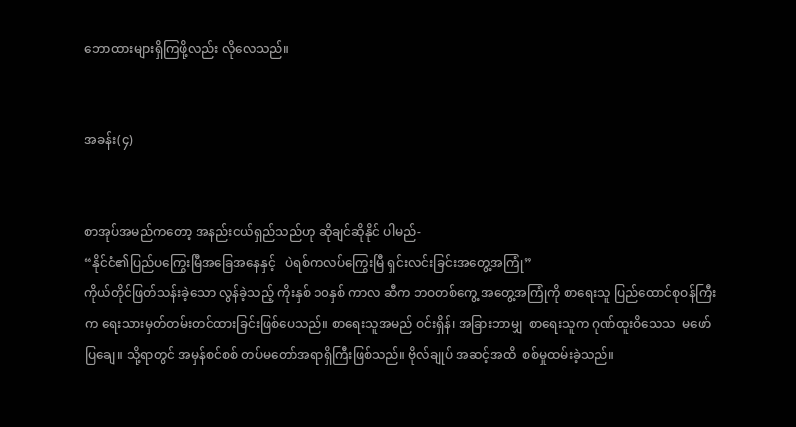ဘောထားများရှိကြဖို့လည်း လိုလေသည်။


အခန်း(၄)


စာအုပ်အမည်ကတော့ အနည်းငယ်ရှည်သည်ဟု ဆိုချင်ဆိုနိုင် ပါမည်-
“နိုင်ငံ၏ပြည်ပကြွေးမြီအခြေအနေနှင့်   ပဲရစ်ကလပ်ကြွေးမြီ ရှင်းလင်းခြင်းအတွေ့အကြုံ”
ကိုယ်တိုင်ဖြတ်သန်းခဲ့သော လွန်ခဲ့သည့် ကိုးနှစ် ၁၀နှစ် ကာလ ဆီက ဘဝတစ်ကွေ့ အတွေ့အကြုံကို စာရေးသူ ပြည်ထောင်စုဝန်ကြီး က ရေးသားမှတ်တမ်းတင်ထားခြင်းဖြစ်ပေသည်။ စာရေးသူအမည် ဝင်းရှိန်၊ အခြားဘာမျှ  စာရေးသူက ဂုဏ်ထူးဝိသေသ  မဖော်ပြချေ။ သို့ရာတွင် အမှန်စင်စစ် တပ်မတော်အရာရှိကြီးဖြစ်သည်။ ဗိုလ်ချုပ် အဆင့်အထိ  စစ်မှုထမ်းခဲ့သည်။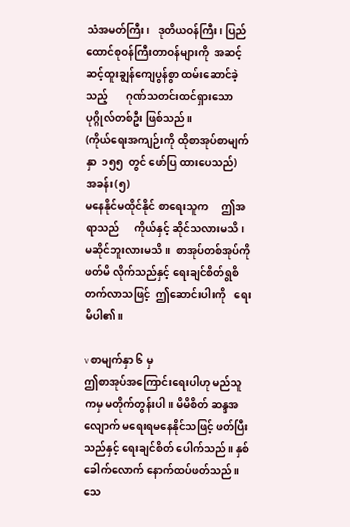သံအမတ်ကြီး၊   ဒုတိယဝန်ကြီး၊ ပြည်ထောင်စုဝန်ကြီးတာဝန်များကို  အဆင့်ဆင့်ထူးချွန်ကျေပွန်စွာ ထမ်းဆောင်ခဲ့သည့်       ဂုဏ်သတင်းထင်ရှားသောပုဂ္ဂိုလ်တစ်ဦး ဖြစ်သည်။
(ကိုယ်ရေးအကျဉ်းကို ထိုစာအုပ်စာမျက်နှာ  ၁၅၅  တွင် ဖော်ပြ ထားပေသည်)
အခန်း(၅)
မနေနိုင်မထိုင်နိုင် စာရေးသူက     ဤအရာသည်      ကိုယ်နှင့် ဆိုင်သလားမသိ၊ မဆိုင်ဘူးလားမသိ။  စာအုပ်တစ်အုပ်ကို    ဖတ်မိ လိုက်သည်နှင့် ရေးချင်စိတ်ရွစိတက်လာသဖြင့်  ဤဆောင်းပါးကို   ရေးမိပါ၏။

v စာမျက်နှာ ၆ မှ
ဤစာအုပ်အကြောင်းရေးပါဟု မည်သူကမှ မတိုက်တွန်းပါ။ မိမိစိတ် ဆန္ဒအလျောက် မရေးရမနေနိုင်သဖြင့် ဖတ်ပြီးသည်နှင့် ရေးချင်စိတ် ပေါက်သည်။ နှစ်ခေါက်လောက် နောက်ထပ်ဖတ်သည်။ သေ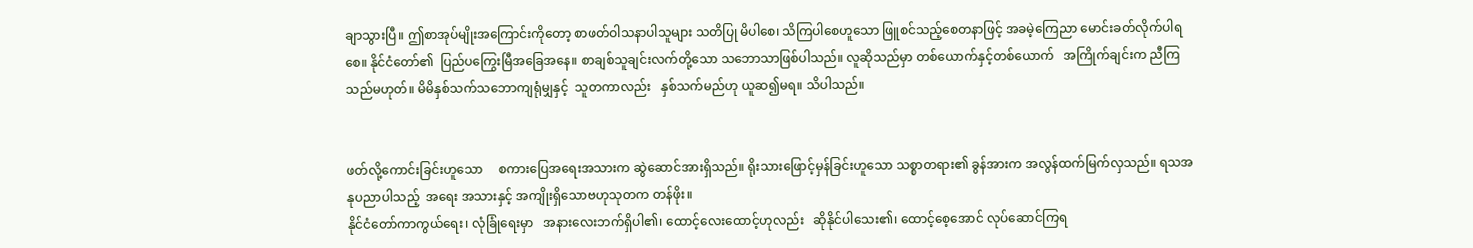ချာသွားပြီ။ ဤစာအုပ်မျိုးအကြောင်းကိုတော့ စာဖတ်ဝါသနာပါသူများ သတိပြု မိပါစေ၊ သိကြပါစေဟူသော ဖြူစင်သည့်စေတနာဖြင့် အခမဲ့ကြေညာ မောင်းခတ်လိုက်ပါရစေ။ နိုင်ငံတော်၏  ပြည်ပကြွေးမြီအခြေအနေ။ စာချစ်သူချင်းလက်တို့သော သဘောသာဖြစ်ပါသည်။ လူဆိုသည်မှာ တစ်ယောက်နှင့်တစ်ယောက်   အကြိုက်ချင်းက ညီကြသည်မဟုတ်။ မိမိနှစ်သက်သဘောကျရုံမျှနှင့်  သူတကာလည်း   နှစ်သက်မည်ဟု ယူဆ၍မရ။ သိပါသည်။


ဖတ်လို့ကောင်းခြင်းဟူသော     စကားပြေအရေးအသားက ဆွဲဆောင်အားရှိသည်။ ရိုးသားဖြောင့်မှန်ခြင်းဟူသော သစ္စာတရား၏ ခွန်အားက အလွန်ထက်မြက်လှသည်။ ရသအနုပညာပါသည့်  အရေး အသားနှင့် အကျိုးရှိသောဗဟုသုတက တန်ဖိုး။
နိုင်ငံတော်ကာကွယ်ရေး၊ လုံခြုံရေးမှာ   အနားလေးဘက်ရှိပါ၏၊ ထောင့်လေးထောင့်ဟုလည်း   ဆိုနိုင်ပါသေး၏၊ ထောင့်စေ့အောင် လုပ်ဆောင်ကြရ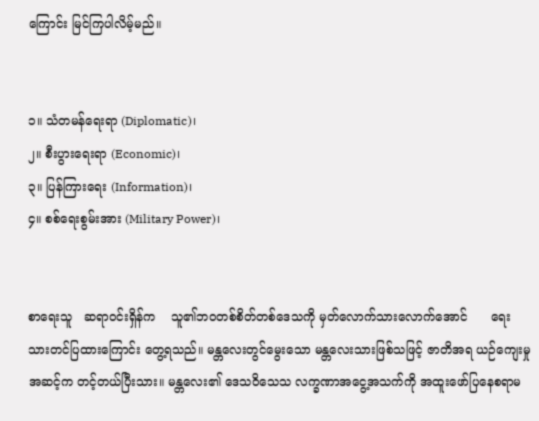ကြောင်း မြင်ကြပါလိမ့်မည်။


၁။ သံတမန်ရေးရာ (Diplomatic)၊
၂။ စီးပွားရေးရာ (Economic)၊
၃။ ပြန်ကြားရေး (Information)၊
၄။ စစ်ရေးစွမ်းအား (Military Power)၊


စာရေးသူ   ဆရာဝင်းရှိန်က    သူ၏ဘဝတစ်စိတ်တစ်ဒေသကို မှတ်လောက်သားလောက်အောင်      ရေးသားတင်ပြထားကြောင်း တွေ့ရသည်။ မန္တလေးတွင်မွေးသော မန္တလေးသားဖြစ်သဖြင့် ဇာတိအရ ယဉ်ကျေးမှုအဆင့်က တင့်တယ်ပြီးသား။ မန္တလေး၏ ဒေသဝိသေသ လက္ခဏာအငွေ့အသက်ကို အထူးဖော်ပြနေစရာမ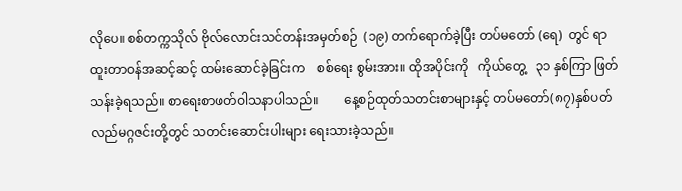လိုပေ။ စစ်တက္ကသိုလ် ဗိုလ်လောင်းသင်တန်းအမှတ်စဉ်  (၁၉) တက်ရောက်ခဲ့ပြီး တပ်မတော် (ရေ)  တွင် ရာထူးတာဝန်အဆင့်ဆင့် ထမ်းဆောင်ခဲ့ခြင်းက    စစ်ရေး စွမ်းအား။ ထိုအပိုင်းကို   ကိုယ်တွေ့   ၃၁ နှစ်ကြာ ဖြတ်သန်းခဲ့ရသည်။ စာရေးစာဖတ်ဝါသနာပါသည်။        နေ့စဉ်ထုတ်သတင်းစာများနှင့် တပ်မတော်(၈၇)နှစ်ပတ်လည်မဂ္ဂဇင်းတို့တွင် သတင်းဆောင်းပါးများ ရေးသားခဲ့သည်။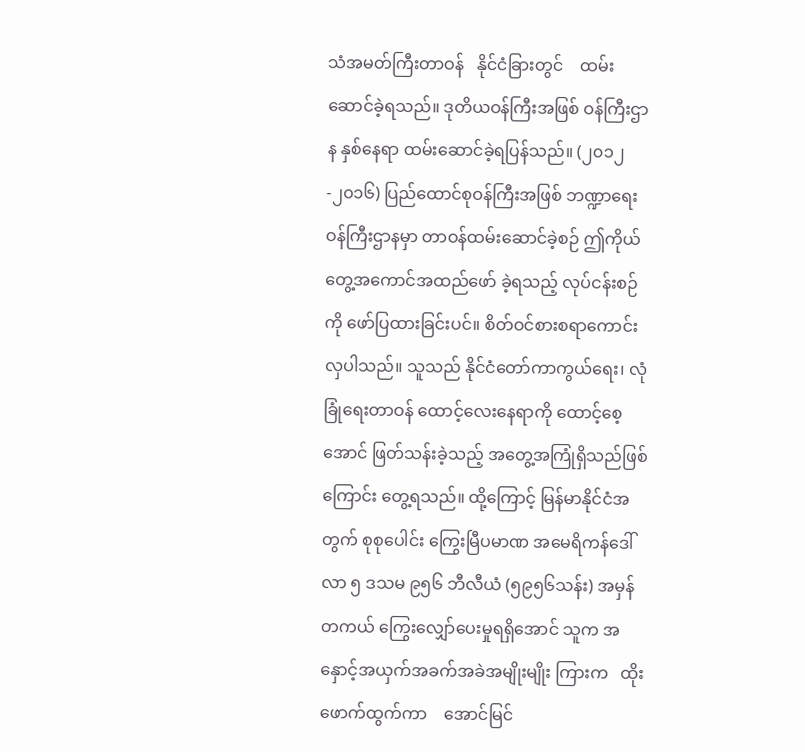သံအမတ်ကြီးတာဝန်   နိုင်ငံခြားတွင်    ထမ်းဆောင်ခဲ့ရသည်။ ဒုတိယဝန်ကြီးအဖြစ် ဝန်ကြီးဌာန နှစ်နေရာ ထမ်းဆောင်ခဲ့ရပြန်သည်။ (၂၀၁၂-၂၀၁၆) ပြည်ထောင်စုဝန်ကြီးအဖြစ် ဘဏ္ဍာရေးဝန်ကြီးဌာနမှာ တာဝန်ထမ်းဆောင်ခဲ့စဉ် ဤကိုယ်တွေ့အကောင်အထည်ဖော် ခဲ့ရသည့် လုပ်ငန်းစဉ်ကို ဖော်ပြထားခြင်းပင်။ စိတ်ဝင်စားစရာကောင်းလှပါသည်။ သူသည် နိုင်ငံတော်ကာကွယ်ရေး၊ လုံခြုံရေးတာဝန် ထောင့်လေးနေရာကို ထောင့်စေ့အောင် ဖြတ်သန်းခဲ့သည့် အတွေ့အကြုံရှိသည်ဖြစ်ကြောင်း တွေ့ရသည်။ ထို့ကြောင့် မြန်မာနိုင်ငံအတွက် စုစုပေါင်း ကြွေးမြီပမာဏ အမေရိကန်ဒေါ်လာ ၅ ဒသမ ၉၅၆ ဘီလီယံ (၅၉၅၆သန်း) အမှန်တကယ် ကြွေးလျှော်ပေးမှုရရှိအောင် သူက အနှောင့်အယှက်အခက်အခဲအမျိုးမျိုး ကြားက   ထိုးဖောက်ထွက်ကာ    အောင်မြင်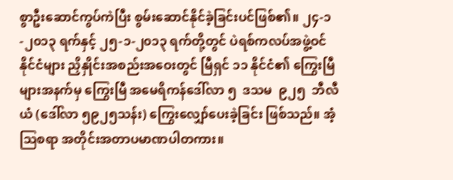စွာဦးဆောင်ကွပ်ကဲပြီး စွမ်းဆောင်နိုင်ခဲ့ခြင်းပင်ဖြစ်၏။ ၂၄-၁-၂၀၁၃ ရက်နှင့် ၂၅-၁-၂၀၁၃ ရက်တို့တွင် ပဲရစ်ကလပ်အဖွဲ့ဝင်နိုင်ငံများ ညှိနှိုင်းအစည်းအဝေးတွင် မြီရှင် ၁၁ နိုင်ငံ၏ ကြွေးမြီများအနက်မှ ကြွေးမြီ အမေရိကန်ဒေါ်လာ ၅  ဒသမ  ၉၂၅  ဘီလီယံ (ဒေါ်လာ ၅၉၂၅သန်း) ကြွေးလျှော်ပေးခဲ့ခြင်း ဖြစ်သည်။ အံ့ဩစရာ အတိုင်းအတာပမာဏပါတကား။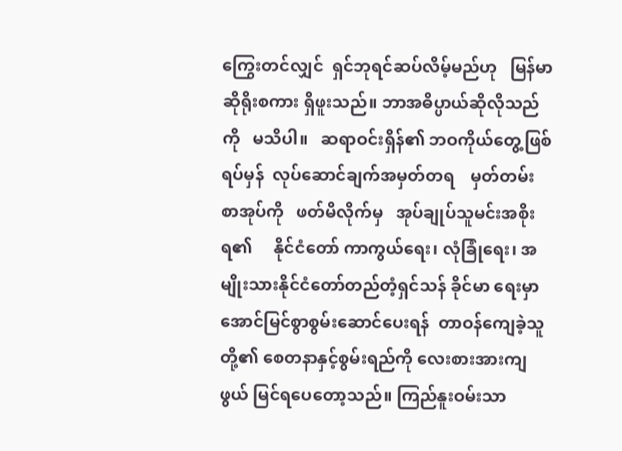ကြွေးတင်လျှင်  ရှင်ဘုရင်ဆပ်လိမ့်မည်ဟု   မြန်မာဆိုရိုးစကား ရှိဖူးသည်။ ဘာအဓိပ္ပာယ်ဆိုလိုသည်ကို   မသိပါ။   ဆရာဝင်းရှိန်၏ ဘဝကိုယ်တွေ့ဖြစ်ရပ်မှန်  လုပ်ဆောင်ချက်အမှတ်တရ    မှတ်တမ်း စာအုပ်ကို   ဖတ်မိလိုက်မှ   အုပ်ချုပ်သူမင်းအစိုးရ၏     နိုင်ငံတော် ကာကွယ်ရေး၊ လုံခြုံရေး၊ အမျိုးသားနိုင်ငံတော်တည်တံ့ရှင်သန် ခိုင်မာ ရေးမှာ    အောင်မြင်စွာစွမ်းဆောင်ပေးရန်  တာဝန်ကျေခဲ့သူတို့၏ စေတနာနှင့်စွမ်းရည်ကို လေးစားအားကျဖွယ် မြင်ရပေတော့သည်။ ကြည်နူးဝမ်းသာ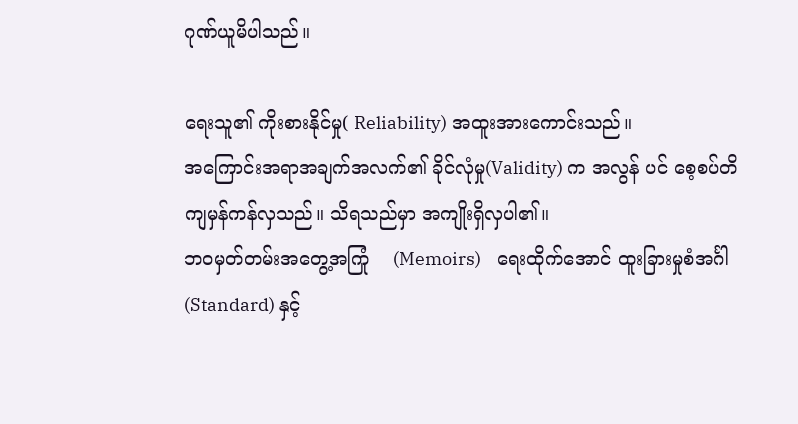ဂုဏ်ယူမိပါသည်။

ရေးသူ၏ ကိုးစားနိုင်မှု( Reliability) အထူးအားကောင်းသည်။
အကြောင်းအရာအချက်အလက်၏ ခိုင်လုံမှု(Validity) က အလွန် ပင် စေ့စပ်တိကျမှန်ကန်လှသည်။ သိရသည်မှာ အကျိုးရှိလှပါ၏။
ဘဝမှတ်တမ်းအတွေ့အကြုံ    (Memoirs)    ရေးထိုက်အောင် ထူးခြားမှုစံအင်္ဂါ (Standard) နှင့်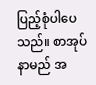ပြည့်စုံပါပေသည်။ စာအုပ်နာမည် အ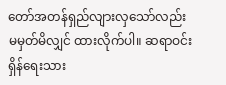တော်အတန်ရှည်လျားလှသော်လည်း မမှတ်မိလျှင် ထားလိုက်ပါ။ ဆရာဝင်းရှိန်ရေးသား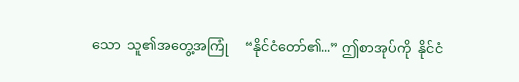သော  သူ၏အတွေ့အကြုံ     “နိုင်ငံတော်၏...” ဤစာအုပ်ကို  နိုင်ငံ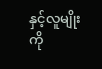နှင့်လူမျိုးကို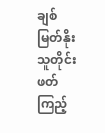ချစ်မြတ်နိုးသူတိုင်း ဖတ်ကြည့်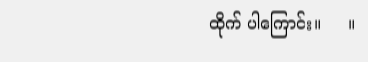ထိုက် ပါကြောင်း။     ။